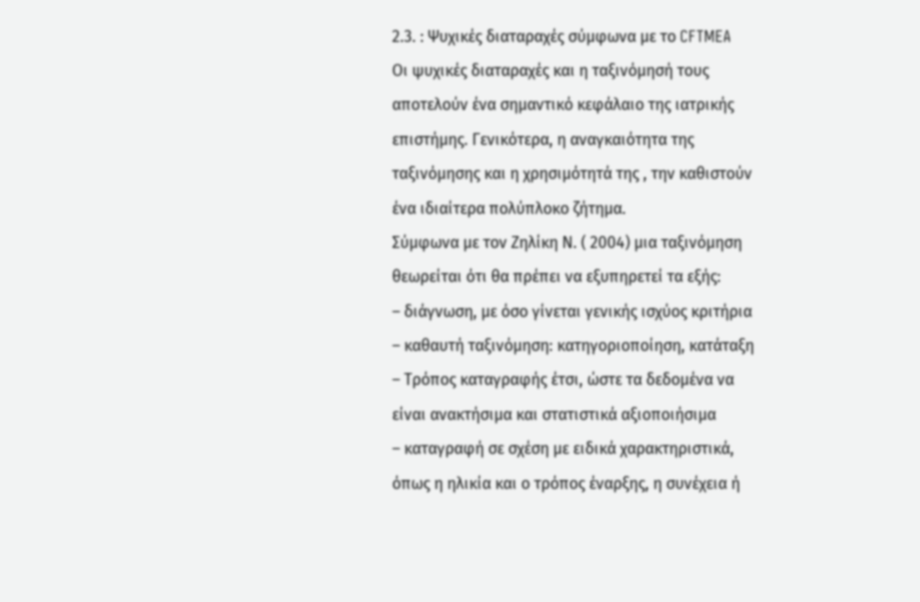2.3. : Ψυχικές διαταραχές σύμφωνα με το CFTMEA
Οι ψυχικές διαταραχές και η ταξινόμησή τους αποτελούν ένα σημαντικό κεφάλαιο της ιατρικής επιστήμης. Γενικότερα, η αναγκαιότητα της ταξινόμησης και η χρησιμότητά της , την καθιστούν ένα ιδιαίτερα πολύπλοκο ζήτημα.
Σύμφωνα με τον Ζηλίκη Ν. ( 2004) μια ταξινόμηση θεωρείται ότι θα πρέπει να εξυπηρετεί τα εξής:
– διάγνωση, με όσο γίνεται γενικής ισχύος κριτήρια
– καθαυτή ταξινόμηση: κατηγοριοποίηση, κατάταξη
– Τρόπος καταγραφής έτσι, ώστε τα δεδομένα να είναι ανακτήσιμα και στατιστικά αξιοποιήσιμα
– καταγραφή σε σχέση με ειδικά χαρακτηριστικά, όπως η ηλικία και ο τρόπος έναρξης, η συνέχεια ή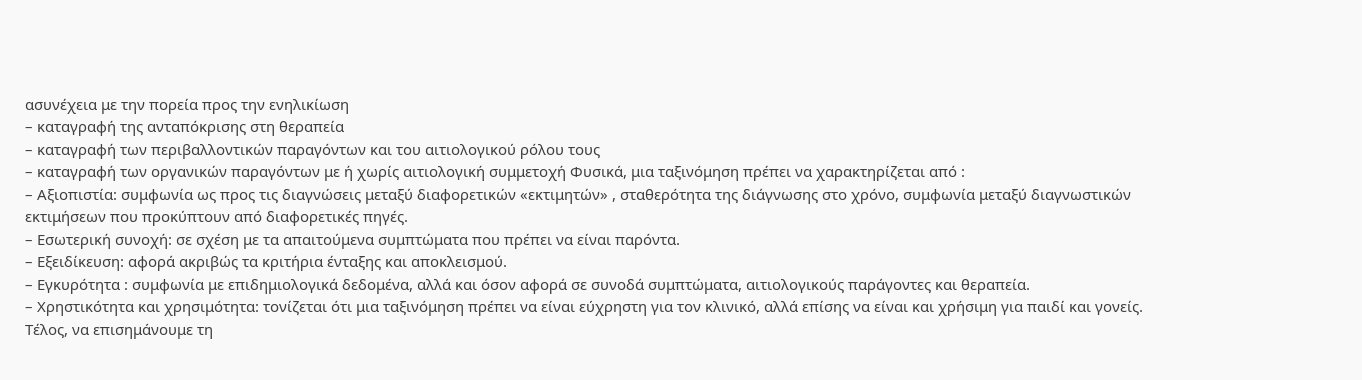ασυνέχεια με την πορεία προς την ενηλικίωση
– καταγραφή της ανταπόκρισης στη θεραπεία
– καταγραφή των περιβαλλοντικών παραγόντων και του αιτιολογικού ρόλου τους
– καταγραφή των οργανικών παραγόντων με ή χωρίς αιτιολογική συμμετοχή Φυσικά, μια ταξινόμηση πρέπει να χαρακτηρίζεται από :
– Αξιοπιστία: συμφωνία ως προς τις διαγνώσεις μεταξύ διαφορετικών «εκτιμητών» , σταθερότητα της διάγνωσης στο χρόνο, συμφωνία μεταξύ διαγνωστικών εκτιμήσεων που προκύπτουν από διαφορετικές πηγές.
– Εσωτερική συνοχή: σε σχέση με τα απαιτούμενα συμπτώματα που πρέπει να είναι παρόντα.
– Εξειδίκευση: αφορά ακριβώς τα κριτήρια ένταξης και αποκλεισμού.
– Εγκυρότητα : συμφωνία με επιδημιολογικά δεδομένα, αλλά και όσον αφορά σε συνοδά συμπτώματα, αιτιολογικούς παράγοντες και θεραπεία.
– Χρηστικότητα και χρησιμότητα: τονίζεται ότι μια ταξινόμηση πρέπει να είναι εύχρηστη για τον κλινικό, αλλά επίσης να είναι και χρήσιμη για παιδί και γονείς.
Τέλος, να επισημάνουμε τη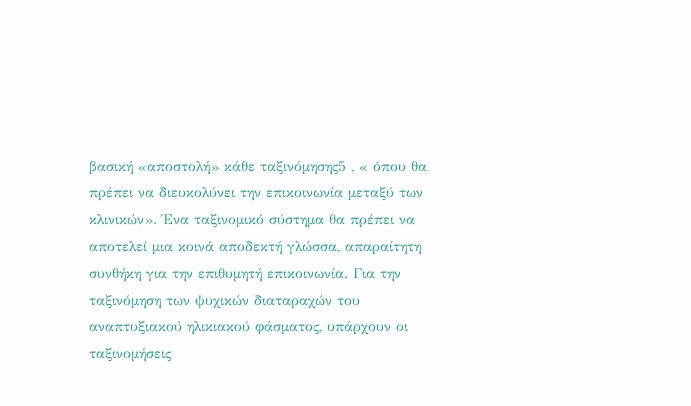βασική «αποστολή» κάθε ταξινόμησης5 , « όπου θα πρέπει να διευκολύνει την επικοινωνία μεταξύ των κλινικών». Ένα ταξινομικό σύστημα θα πρέπει να αποτελεί μια κοινά αποδεκτή γλώσσα, απαραίτητη συνθήκη για την επιθυμητή επικοινωνία. Για την ταξινόμηση των ψυχικών διαταραχών του αναπτυξιακού ηλικιακού φάσματος, υπάρχουν οι ταξινομήσεις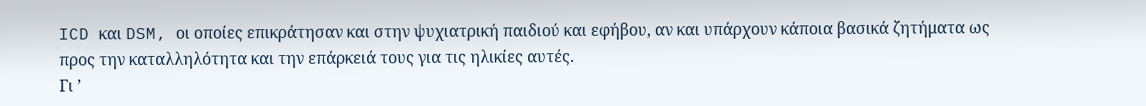ICD και DSM, οι οποίες επικράτησαν και στην ψυχιατρική παιδιού και εφήβου, αν και υπάρχουν κάποια βασικά ζητήματα ως προς την καταλληλότητα και την επάρκειά τους για τις ηλικίες αυτές.
Γι ’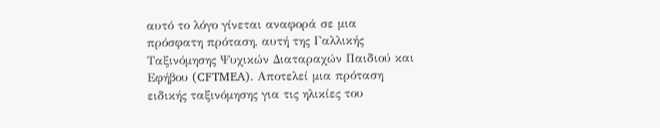αυτό το λόγο γίνεται αναφορά σε μια πρόσφατη πρόταση, αυτή της Γαλλικής Ταξινόμησης Ψυχικών Διαταραχών Παιδιού και Εφήβου (CFTMEA). Αποτελεί μια πρόταση ειδικής ταξινόμησης για τις ηλικίες του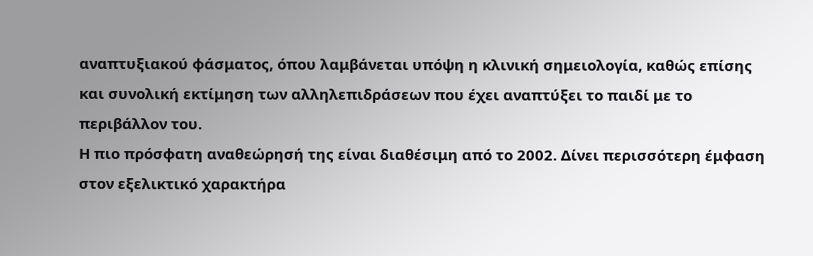αναπτυξιακού φάσματος, όπου λαμβάνεται υπόψη η κλινική σημειολογία, καθώς επίσης και συνολική εκτίμηση των αλληλεπιδράσεων που έχει αναπτύξει το παιδί με το περιβάλλον του.
Η πιο πρόσφατη αναθεώρησή της είναι διαθέσιμη από το 2002. Δίνει περισσότερη έμφαση στον εξελικτικό χαρακτήρα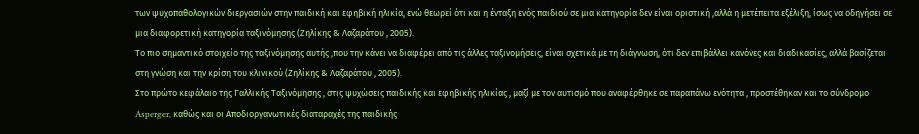των ψυχοπαθολογικών διεργασιών στην παιδική και εφηβική ηλικία, ενώ θεωρεί ότι και η ένταξη ενός παιδιού σε μια κατηγορία δεν είναι οριστική ,αλλά η μετέπειτα εξέλιξη, ίσως να οδηγήσει σε μια διαφορετική κατηγορία ταξινόμησης (Ζηλίκης & Λαζαράτου , 2005).
Το πιο σημαντικό στοιχείο της ταξινόμησης αυτής ,που την κάνει να διαφέρει από τις άλλες ταξινομήσεις, είναι σχετικά με τη διάγνωση, ότι δεν επιβάλλει κανόνες και διαδικασίες, αλλά βασίζεται στη γνώση και την κρίση του κλινικού (Ζηλίκης & Λαζαράτου , 2005).
Στο πρώτο κεφάλαιο της Γαλλικής Ταξινόμησης , στις ψυχώσεις παιδικής και εφηβικής ηλικίας , μαζί με τον αυτισμό που αναφέρθηκε σε παραπάνω ενότητα , προστέθηκαν και το σύνδρομο Asperger, καθώς και οι Αποδιοργανωτικές διαταραχές της παιδικής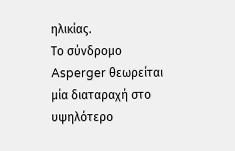ηλικίας.
Το σύνδρομο Asperger θεωρείται μία διαταραχή στο υψηλότερο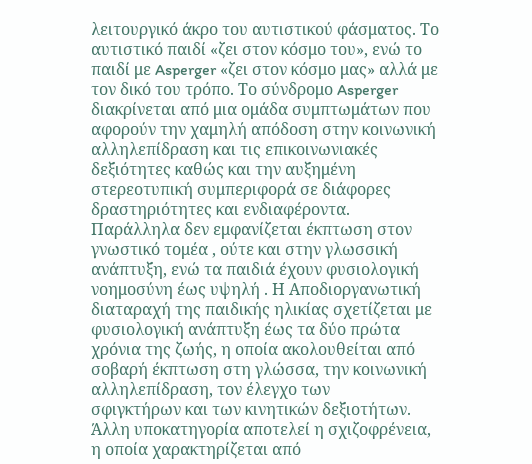λειτουργικό άκρο του αυτιστικού φάσματος. Το αυτιστικό παιδί «ζει στον κόσμο του», ενώ το παιδί με Asperger «ζει στον κόσμο μας» αλλά με τον δικό του τρόπο. Το σύνδρομο Asperger διακρίνεται από μια ομάδα συμπτωμάτων που αφορούν την χαμηλή απόδοση στην κοινωνική αλληλεπίδραση και τις επικοινωνιακές δεξιότητες καθώς και την αυξημένη στερεοτυπική συμπεριφορά σε διάφορες δραστηριότητες και ενδιαφέροντα. Παράλληλα δεν εμφανίζεται έκπτωση στον γνωστικό τομέα , ούτε και στην γλωσσική ανάπτυξη, ενώ τα παιδιά έχουν φυσιολογική νοημοσύνη έως υψηλή . Η Αποδιοργανωτική διαταραχή της παιδικής ηλικίας σχετίζεται με φυσιολογική ανάπτυξη έως τα δύο πρώτα χρόνια της ζωής, η οποία ακολουθείται από σοβαρή έκπτωση στη γλώσσα, την κοινωνική αλληλεπίδραση, τον έλεγχο των
σφιγκτήρων και των κινητικών δεξιοτήτων.
Άλλη υποκατηγορία αποτελεί η σχιζοφρένεια, η οποία χαρακτηρίζεται από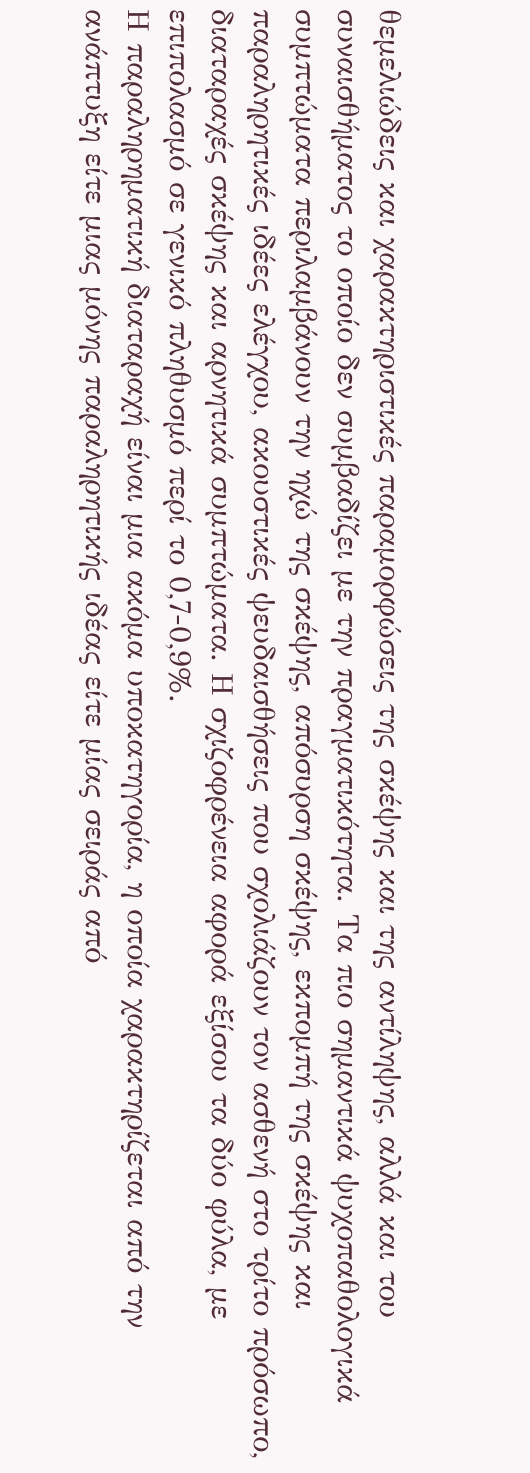θεμελιώδεις και χαρακτηριστικές παραμορφώσεις της σκέψης και της αντίληψης, αλλά και του συναισθήματος το οποίο δεν συμβαδίζει με την πραγματικότητα. Τα πιο σημαντικά ψυχοπαθολογικά συμπτώματα περιλαμβάνουν την ηχώ της σκέψης, απόσυρση σκέψης, εκπομπή της σκέψης και παραληρητικές ιδέες ελέγχου, ακουστικές ψευδαισθήσεις που σχολιάζουν τον ασθενή στο τρίτο πρόσωπο, διαταραχές σκέψης και αρνητικά συμπτώματα. Η σχιζοφρένεια αφορά εξίσου τα δύο φύλα, με επιπολασμό σε γενικό πληθυσμό περί το 0,7-0,9%.
Η παραληρηματική διαταραχή είναι μια ακόμα υποκατηγορία, η οποία χαρακτηρίζεται από την ανάπτυξη είτε μιας μόνης παραληρητικής ιδέας είτε μίας σειράς από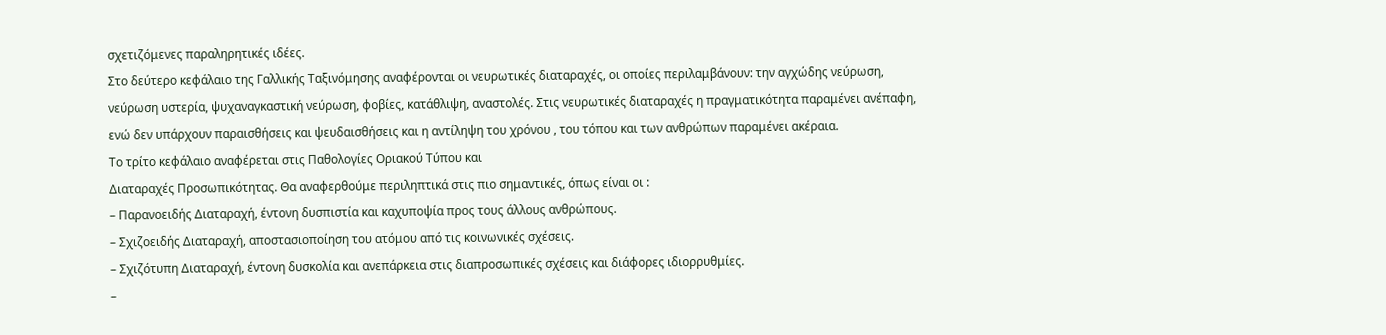σχετιζόμενες παραληρητικές ιδέες.
Στο δεύτερο κεφάλαιο της Γαλλικής Ταξινόμησης αναφέρονται οι νευρωτικές διαταραχές, οι οποίες περιλαμβάνουν: την αγχώδης νεύρωση, νεύρωση υστερία, ψυχαναγκαστική νεύρωση, φοβίες, κατάθλιψη, αναστολές. Στις νευρωτικές διαταραχές η πραγματικότητα παραμένει ανέπαφη, ενώ δεν υπάρχουν παραισθήσεις και ψευδαισθήσεις και η αντίληψη του χρόνου , του τόπου και των ανθρώπων παραμένει ακέραια.
Το τρίτο κεφάλαιο αναφέρεται στις Παθολογίες Οριακού Τύπου και
Διαταραχές Προσωπικότητας. Θα αναφερθούμε περιληπτικά στις πιο σημαντικές, όπως είναι οι :
– Παρανοειδής Διαταραχή, έντονη δυσπιστία και καχυποψία προς τους άλλους ανθρώπους.
– Σχιζοειδής Διαταραχή, αποστασιοποίηση του ατόμου από τις κοινωνικές σχέσεις.
– Σχιζότυπη Διαταραχή, έντονη δυσκολία και ανεπάρκεια στις διαπροσωπικές σχέσεις και διάφορες ιδιορρυθμίες.
–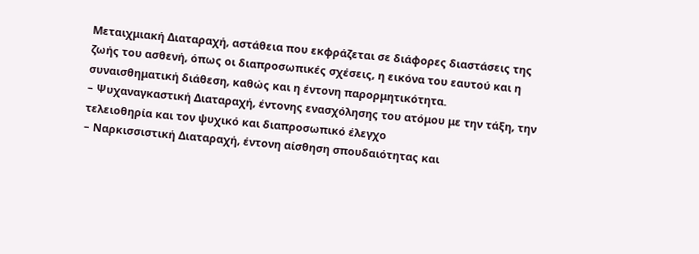Μεταιχμιακή Διαταραχή, αστάθεια που εκφράζεται σε διάφορες διαστάσεις της ζωής του ασθενή, όπως οι διαπροσωπικές σχέσεις, η εικόνα του εαυτού και η συναισθηματική διάθεση, καθώς και η έντονη παρορμητικότητα.
– Ψυχαναγκαστική Διαταραχή, έντονης ενασχόλησης του ατόμου με την τάξη, την τελειοθηρία και τον ψυχικό και διαπροσωπικό έλεγχο
– Ναρκισσιστική Διαταραχή, έντονη αίσθηση σπουδαιότητας και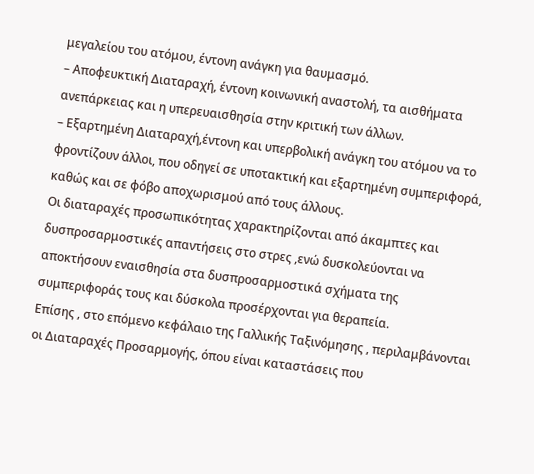μεγαλείου του ατόμου, έντονη ανάγκη για θαυμασμό.
– Αποφευκτική Διαταραχή, έντονη κοινωνική αναστολή, τα αισθήματα ανεπάρκειας και η υπερευαισθησία στην κριτική των άλλων.
– Εξαρτημένη Διαταραχή,έντονη και υπερβολική ανάγκη του ατόμου να το φροντίζουν άλλοι, που οδηγεί σε υποτακτική και εξαρτημένη συμπεριφορά, καθώς και σε φόβο αποχωρισμού από τους άλλους.
Οι διαταραχές προσωπικότητας χαρακτηρίζονται από άκαμπτες και δυσπροσαρμοστικές απαντήσεις στο στρες ,ενώ δυσκολεύονται να αποκτήσουν εναισθησία στα δυσπροσαρμοστικά σχήματα της συμπεριφοράς τους και δύσκολα προσέρχονται για θεραπεία.
Επίσης , στο επόμενο κεφάλαιο της Γαλλικής Ταξινόμησης , περιλαμβάνονται οι Διαταραχές Προσαρμογής, όπου είναι καταστάσεις που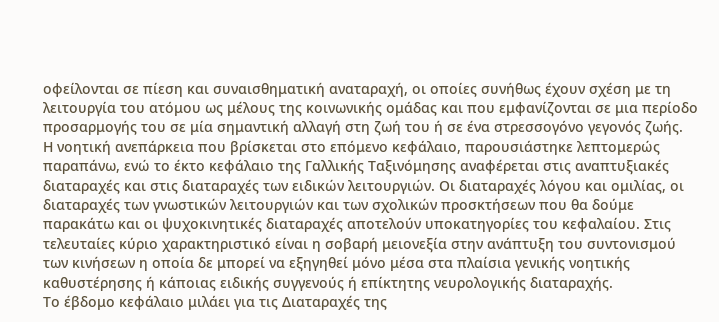οφείλονται σε πίεση και συναισθηματική αναταραχή, οι οποίες συνήθως έχουν σχέση με τη λειτουργία του ατόμου ως μέλους της κοινωνικής ομάδας και που εμφανίζονται σε μια περίοδο προσαρμογής του σε μία σημαντική αλλαγή στη ζωή του ή σε ένα στρεσσογόνο γεγονός ζωής.
Η νοητική ανεπάρκεια που βρίσκεται στο επόμενο κεφάλαιο, παρουσιάστηκε λεπτομερώς παραπάνω, ενώ το έκτο κεφάλαιο της Γαλλικής Ταξινόμησης αναφέρεται στις αναπτυξιακές διαταραχές και στις διαταραχές των ειδικών λειτουργιών. Οι διαταραχές λόγου και ομιλίας, οι διαταραχές των γνωστικών λειτουργιών και των σχολικών προσκτήσεων που θα δούμε παρακάτω και οι ψυχοκινητικές διαταραχές αποτελούν υποκατηγορίες του κεφαλαίου. Στις τελευταίες κύριο χαρακτηριστικό είναι η σοβαρή μειονεξία στην ανάπτυξη του συντονισμού των κινήσεων η οποία δε μπορεί να εξηγηθεί μόνο μέσα στα πλαίσια γενικής νοητικής καθυστέρησης ή κάποιας ειδικής συγγενούς ή επίκτητης νευρολογικής διαταραχής.
Το έβδομο κεφάλαιο μιλάει για τις Διαταραχές της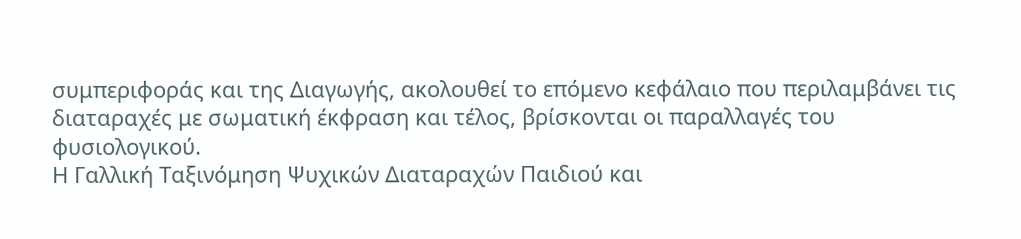συμπεριφοράς και της Διαγωγής, ακολουθεί το επόμενο κεφάλαιο που περιλαμβάνει τις διαταραχές με σωματική έκφραση και τέλος, βρίσκονται οι παραλλαγές του φυσιολογικού.
Η Γαλλική Ταξινόμηση Ψυχικών Διαταραχών Παιδιού και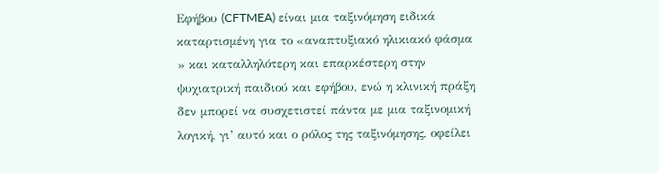Εφήβου (CFTMEA) είναι μια ταξινόμηση ειδικά καταρτισμένη για το «αναπτυξιακό ηλικιακό φάσμα » και καταλληλότερη και επαρκέστερη στην ψυχιατρική παιδιού και εφήβου, ενώ η κλινική πράξη δεν μπορεί να συσχετιστεί πάντα με μια ταξινομική λογική, γι’ αυτό και ο ρόλος της ταξινόμησης, οφείλει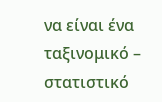να είναι ένα ταξινομικό – στατιστικό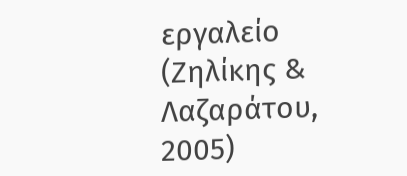εργαλείο (Ζηλίκης & Λαζαράτου, 2005)